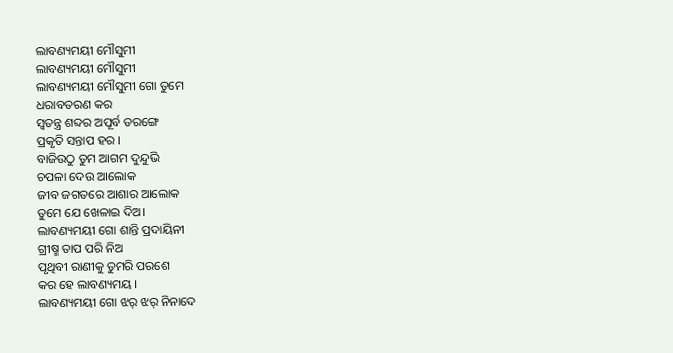ଲାବଣ୍ୟମୟୀ ମୌସୁମୀ
ଲାବଣ୍ୟମୟୀ ମୌସୁମୀ
ଲାବଣ୍ୟମୟୀ ମୌସୁମୀ ଗୋ ତୁମେ
ଧରାବତରଣ କର
ସ୍ୱତନ୍ତ୍ର ଶବ୍ଦର ଅପୂର୍ବ ତରଙ୍ଗେ
ପ୍ରକୃତି ସନ୍ତାପ ହର ।
ବାଜିଉଠୁ ତୁମ ଆଗମ ଦୁନ୍ଦୁଭି
ଚପଳା ଦେଉ ଆଲୋକ
ଜୀବ ଜଗତରେ ଆଶାର ଆଲୋକ
ତୁମେ ଯେ ଖେଳାଇ ଦିଅ।
ଲାବଣ୍ୟମୟୀ ଗୋ ଶାନ୍ତି ପ୍ରଦାୟିନୀ
ଗ୍ରୀଷ୍ମ ତାପ ପରି ନିଅ
ପୃଥିବୀ ରାଣୀକୁ ତୁମରି ପରଶେ
କର ହେ ଲାବଣ୍ୟମୟ ।
ଲାବଣ୍ୟମୟୀ ଗୋ ଝର୍ ଝର୍ ନିନାଦେ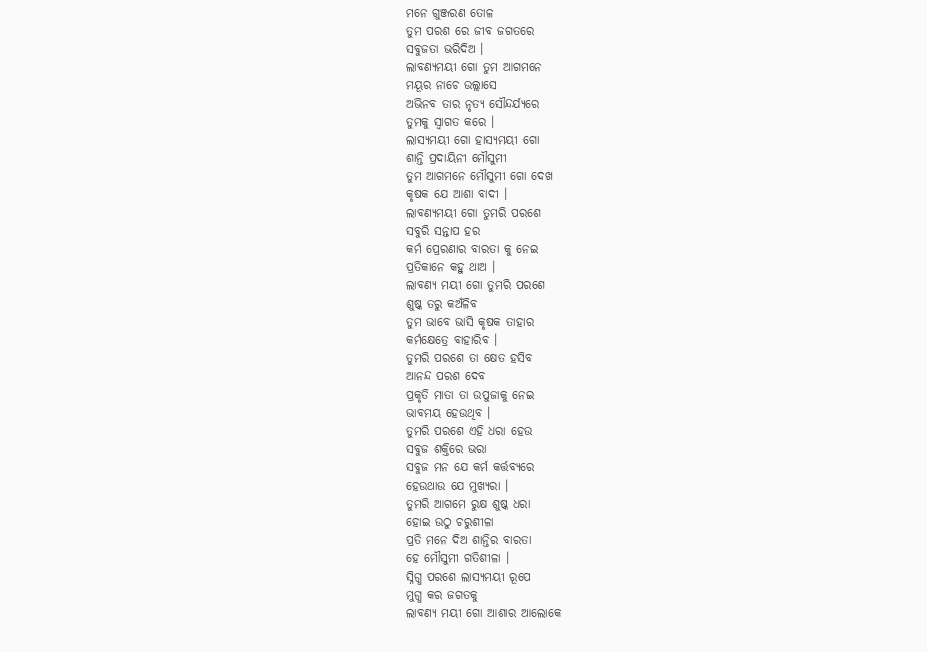ମନେ ଗୁଞ୍ଜରଣ ତୋଳ
ତୁମ ପରଶ ରେ ଜୀବ ଜଗତରେ
ସବୁଜତା ଭରିଦିଅ ।
ଲାବଣ୍ୟମୟୀ ଗୋ ତୁମ ଆଗମନେ
ମୟୂର ନାଚେ ଉଲ୍ଲାସେ
ଅଭିନବ ତାର ନୃତ୍ୟ ସୌନ୍ଦର୍ଯ୍ୟରେ
ତୁମକୁ ସ୍ଵାଗତ କରେ ।
ଲାସ୍ୟମୟୀ ଗୋ ହାସ୍ୟମୟୀ ଗୋ
ଶାନ୍ତି ପ୍ରଦାୟିନୀ ମୌସୁମୀ
ତୁମ ଆଗମନେ ମୌସୁମୀ ଗୋ ଦେଖ
କୃଷକ ଯେ ଆଶା ବାଦୀ ।
ଲାବଣ୍ୟମୟୀ ଗୋ ତୁମରି ପରଶେ
ସବୁରି ସନ୍ତାପ ହର
କର୍ମ ପ୍ରେରଣାର ବାରତା କୁ ନେଇ
ପ୍ରତିକାନେ କହୁ ଥାଅ ।
ଲାବଣ୍ୟ ମୟୀ ଗୋ ତୁମରି ପରଶେ
ଶୁଷ୍କ ତରୁ କଅଁଳିବ
ତୁମ ଭାବେ ଭାସି କୃଷକ ତାହାର
କର୍ମକ୍ଷେତ୍ରେ ବାହାରିବ ।
ତୁମରି ପରଶେ ତା କ୍ଷେତ ହସିବ
ଆନନ୍ଦ ପରଶ ଦେବ
ପ୍ରକୃତି ମାତା ତା ଉପୁଜାକୁ ନେଇ
ଭାବମୟ ହେଉଥିବ ।
ତୁମରି ପରଶେ ଏହି ଧରା ହେଉ
ସବୁଜ ଶକ୍ତିରେ ଭରା
ସବୁଜ ମନ ଯେ କର୍ମ କର୍ତ୍ତବ୍ଯରେ
ହେଉଥାଉ ଯେ ମୁଖ୍ୟରା ।
ତୁମରି ଆଗମେ ରୁକ୍ଷ ଶୁଷ୍କ ଧରା
ହୋଇ ଉଠୁ ଚରୁଶୀଳା
ପ୍ରତି ମନେ ଦିଅ ଶାନ୍ତିର ବାରତା
ହେ ମୌସୁମୀ ଗତିଶୀଳା ।
ସ୍ନିଗ୍ଧ ପରଶେ ଲାସ୍ୟମୟୀ ରୂପେ
ମୁଗ୍ଧ କର ଜଗତକୁ
ଲାବଣ୍ୟ ମୟୀ ଗୋ ଆଶାର ଆଲୋକେ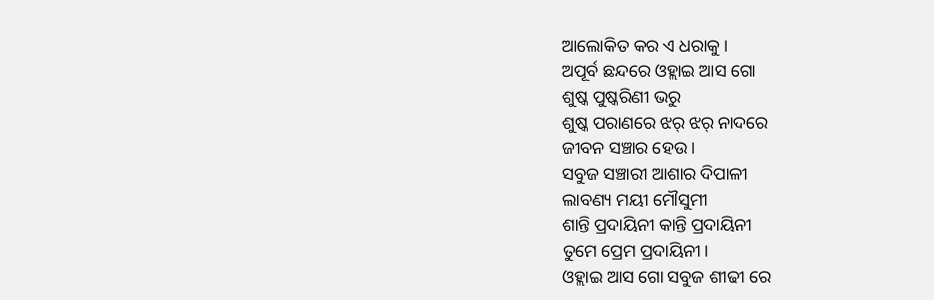ଆଲୋକିତ କର ଏ ଧରାକୁ ।
ଅପୂର୍ବ ଛନ୍ଦରେ ଓହ୍ଲାଇ ଆସ ଗୋ
ଶୁଷ୍କ ପୁଷ୍କରିଣୀ ଭରୁ
ଶୁଷ୍କ ପରାଣରେ ଝର୍ ଝର୍ ନାଦରେ
ଜୀବନ ସଞ୍ଚାର ହେଉ ।
ସବୁଜ ସଞ୍ଚାରୀ ଆଶାର ଦିପାଳୀ
ଲାବଣ୍ୟ ମୟୀ ମୌସୁମୀ
ଶାନ୍ତି ପ୍ରଦାୟିନୀ କାନ୍ତି ପ୍ରଦାୟିନୀ
ତୁମେ ପ୍ରେମ ପ୍ରଦାୟିନୀ।
ଓହ୍ଲାଇ ଆସ ଗୋ ସବୁଜ ଶୀଢୀ ରେ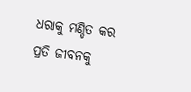ଧରାକୁ ମଣ୍ଡିତ କର
ପ୍ରତି ଜୀବନକୁ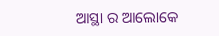ଆସ୍ଥା ର ଆଲୋକେ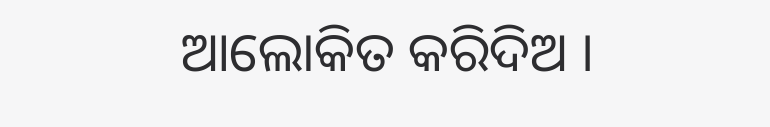ଆଲୋକିତ କରିଦିଅ ।